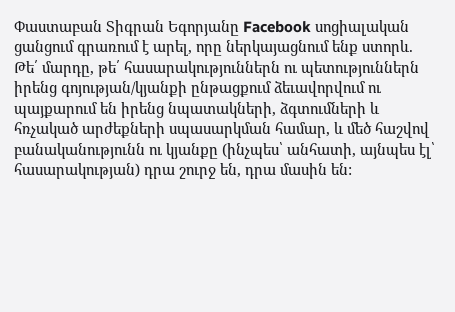Փաստաբան Տիգրան Եգորյանը Facebook սոցիալական ցանցում գրառում է արել, որը ներկայացնում ենք ստորև.
Թե՛ մարդը, թե՛ հասարակություններն ու պետություններն իրենց գոյության/կյանքի ընթացքում ձեւավորվում ու պայքարում են իրենց նպատակների, ձգտումների և հռչակած արժեքների սպասարկման համար, և մեծ հաշվով բանականությունն ու կյանքը (ինչպես՝ անհատի, այնպես էլ՝ հասարակության) դրա շուրջ են, դրա մասին են: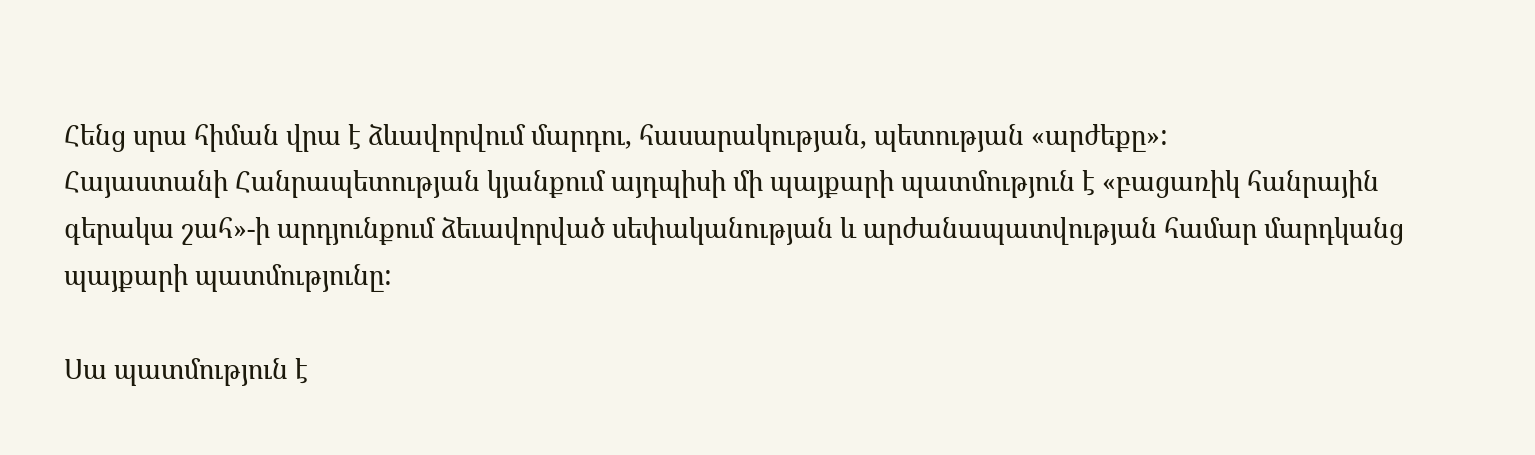Հենց սրա հիման վրա է ձևավորվում մարդու, հասարակության, պետության «արժեքը»:
Հայաստանի Հանրապետության կյանքում այդպիսի մի պայքարի պատմություն է «բացառիկ հանրային գերակա շահ»-ի արդյունքում ձեւավորված սեփականության և արժանապատվության համար մարդկանց պայքարի պատմությունը:

Սա պատմություն է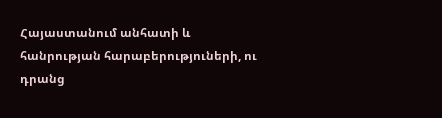Հայաստանում անհատի և հանրության հարաբերություների, ու դրանց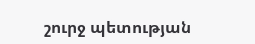շուրջ պետության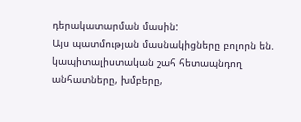դերակատարման մասին:
Այս պատմության մասնակիցները բոլորն են. կապիտալիստական շահ հետապնդող անհատները, խմբերը,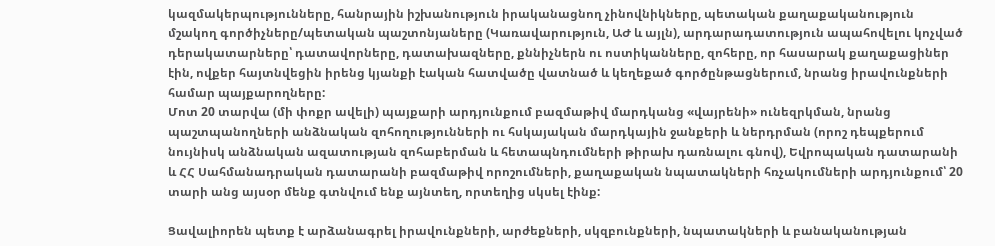կազմակերպությունները, հանրային իշխանություն իրականացնող չինովնիկները, պետական քաղաքականություն մշակող գործիչները/պետական պաշտոնյաները (Կառավարություն, ԱԺ և այլն), արդարադատություն ապահովելու կոչված դերակատարները՝ դատավորները, դատախազները, քննիչներն ու ոստիկանները, զոհերը, որ հասարակ քաղաքացիներ էին, ովքեր հայտնվեցին իրենց կյանքի էական հատվածը վատնած և կեղեքած գործընթացներում, նրանց իրավունքների համար պայքարողները:
Մոտ 20 տարվա (մի փոքր ավելի) պայքարի արդյունքում բազմաթիվ մարդկանց «վայրենի» ունեզրկման, նրանց պաշտպանողների անձնական զոհողությունների ու հսկայական մարդկային ջանքերի և ներդրման (որոշ դեպքերում նույնիսկ անձնական ազատության զոհաբերման և հետապնդումների թիրախ դառնալու գնով), Եվրոպական դատարանի և ՀՀ Սահմանադրական դատարանի բազմաթիվ որոշումների, քաղաքական նպատակների հռչակումների արդյունքում՝ 20 տարի անց այսօր մենք գտնվում ենք այնտեղ, որտեղից սկսել էինք:

Ցավալիորեն պետք է արձանագրել իրավունքների, արժեքների, սկզբունքների, նպատակների և բանականության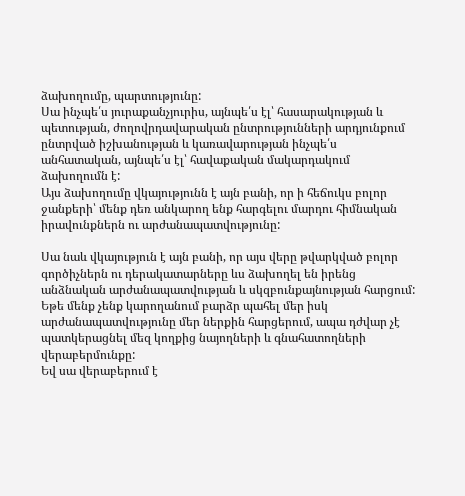ձախողումը, պարտությունը:
Սա ինչպե՛ս յուրաքանչյուրիս, այնպե՛ս էլ՝ հասարակության և պետության, ժողովրդավարական ընտրությունների արդյունքում ընտրված իշխանության և կառավարության ինչպե՛ս անհատական, այնպե՛ս էլ՝ հավաքական մակարդակում ձախողումն է:
Այս ձախողումը վկայությունն է այն բանի, որ ի հեճուկս բոլոր ջանքերի՝ մենք դեռ անկարող ենք հարգելու մարդու հիմնական իրավունքներն ու արժանապատվությունը:

Սա նաև վկայություն է այն բանի, որ այս վերը թվարկված բոլոր գործիչներն ու դերակատարները ևս ձախողել են իրենց անձնական արժանապատվության և սկզբունքայնության հարցում:
Եթե մենք չենք կարողանում բարձր պահել մեր իսկ արժանապատվությունը մեր ներքին հարցերում, ապա դժվար չէ պատկերացնել մեզ կողքից նայողների և գնահատողների վերաբերմունքը:
Եվ սա վերաբերում է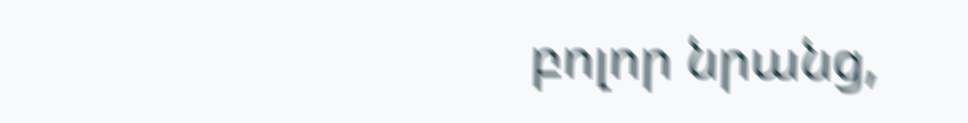բոլոր նրանց,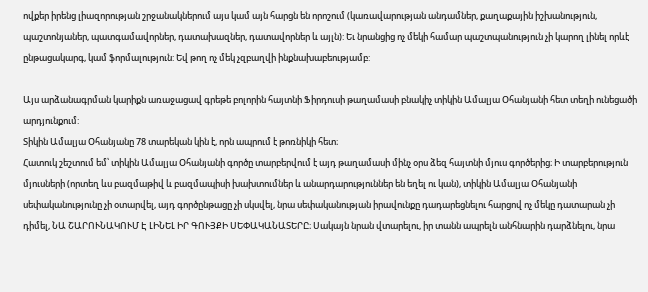ովքեր իրենց լիազորության շրջանակներում այս կամ այն հարցն են որոշում (կառավարության անդամներ, քաղաքային իշխանություն, պաշտոնյաներ, պատգամավորներ, դատախազներ, դատավորներ և այլն): Եւ նրանցից ոչ մեկի համար պաշտպանություն չի կարող լինել որևէ ընթացակարգ, կամ ֆորմալություն: Եվ թող ոչ մեկ չզբաղվի ինքնախաբեությամբ:

Այս արձանագրման կարիքն առաջացավ գրեթե բոլորին հայտնի Ֆիրդուսի թաղամասի բնակիչ տիկին Ամալյա Օհանյանի հետ տեղի ունեցածի արդյունքում:
Տիկին Ամալյա Օհանյանը 78 տարեկան կին է, որն ապրում է թոռնիկի հետ։
Հատուկ շեշտում եմ՝ տիկին Ամալյա Օհանյանի գործը տարբերվում է այդ թաղամասի մինչ օրս ձեզ հայտնի մյուս գործերից։ Ի տարբերություն մյուսների (որտեղ ևս բազմաթիվ և բազմապիսի խախտումներ և անարդարություններ են եղել ու կան), տիկին Ամալյա Օհանյանի սեփականությունը չի օտարվել, այդ գործընթացը չի սկսվել, նրա սեփականության իրավունքը դադարեցնելու հարցով ոչ մեկը դատարան չի դիմել, ՆԱ ՇԱՐՈՒՆԱԿՈՒՄ Է ԼԻՆԵԼ ԻՐ ԳՈՒՅՔԻ ՍԵՓԱԿԱՆԱՏԵՐԸ։ Սակայն նրան վտարելու, իր տանն ապրելն անհնարին դարձնելու, նրա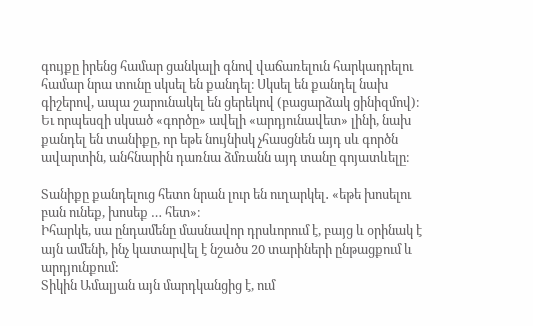գույքը իրենց համար ցանկալի գնով վաճառելուն հարկադրելու համար նրա տունը սկսել են քանդել։ Սկսել են քանդել նախ գիշերով, ապա շարունակել են ցերեկով (բացարձակ ցինիզմով)։ Եւ որպեսզի սկսած «գործը» ավելի «արդյունավետ» լինի, նախ քանդել են տանիքը, որ եթե նույնիսկ չհասցնեն այդ սև գործն ավարտին, անհնարին դառնա ձմռանն այդ տանը գոյատևելը։

Տանիքը քանդելուց հետո նրան լուր են ուղարկել․ «եթե խոսելու բան ունեք, խոսեք … հետ»։
Իհարկե, սա ընդամենը մասնավոր դրսևորում է, բայց և օրինակ է այն ամենի, ինչ կատարվել է նշածս 20 տարիների ընթացքում և արդյունքում:
Տիկին Ամալյան այն մարդկանցից է, ում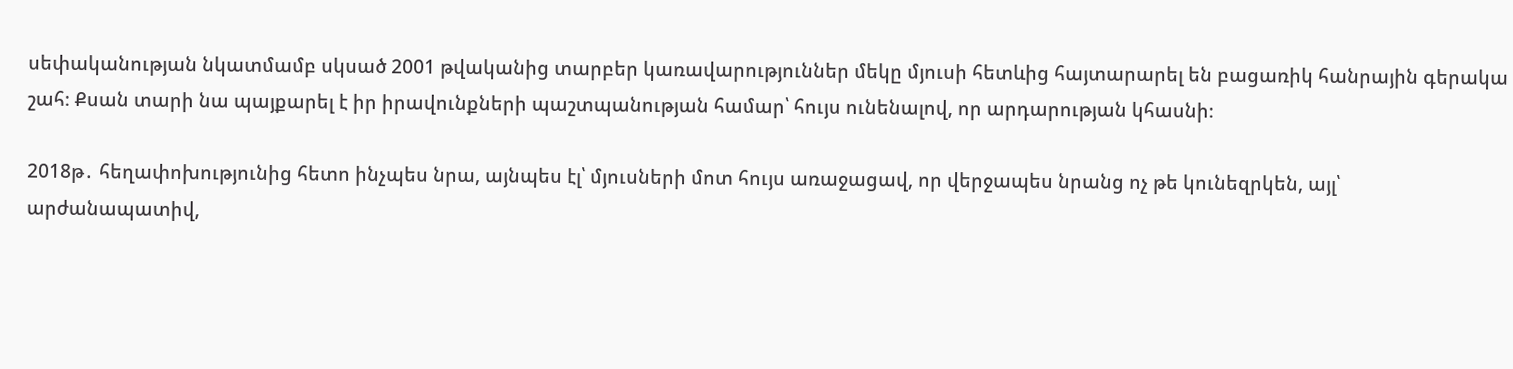սեփականության նկատմամբ սկսած 2001 թվականից տարբեր կառավարություններ մեկը մյուսի հետևից հայտարարել են բացառիկ հանրային գերակա շահ։ Քսան տարի նա պայքարել է իր իրավունքների պաշտպանության համար՝ հույս ունենալով, որ արդարության կհասնի։

2018թ․ հեղափոխությունից հետո ինչպես նրա, այնպես էլ՝ մյուսների մոտ հույս առաջացավ, որ վերջապես նրանց ոչ թե կունեզրկեն, այլ՝ արժանապատիվ,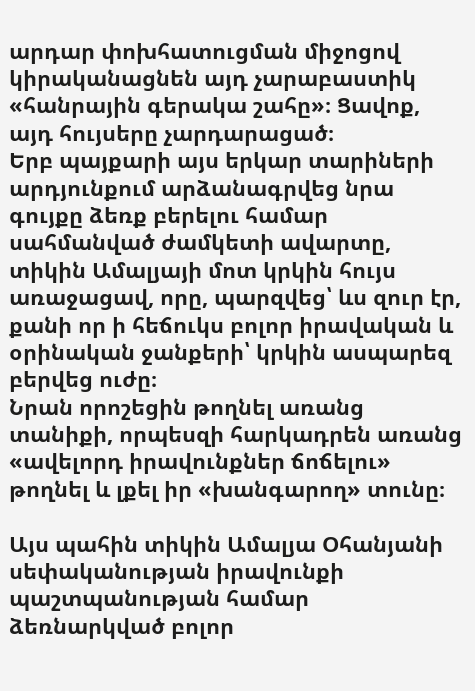արդար փոխհատուցման միջոցով կիրականացնեն այդ չարաբաստիկ «հանրային գերակա շահը»։ Ցավոք, այդ հույսերը չարդարացած։
Երբ պայքարի այս երկար տարիների արդյունքում արձանագրվեց նրա գույքը ձեռք բերելու համար սահմանված ժամկետի ավարտը, տիկին Ամալյայի մոտ կրկին հույս առաջացավ, որը, պարզվեց՝ ևս զուր էր, քանի որ ի հեճուկս բոլոր իրավական և օրինական ջանքերի՝ կրկին ասպարեզ բերվեց ուժը։
Նրան որոշեցին թողնել առանց տանիքի, որպեսզի հարկադրեն առանց «ավելորդ իրավունքներ ճոճելու» թողնել և լքել իր «խանգարող» տունը։

Այս պահին տիկին Ամալյա Օհանյանի սեփականության իրավունքի պաշտպանության համար ձեռնարկված բոլոր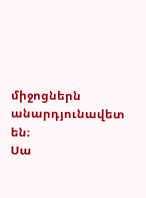միջոցներն անարդյունավետ են։
Սա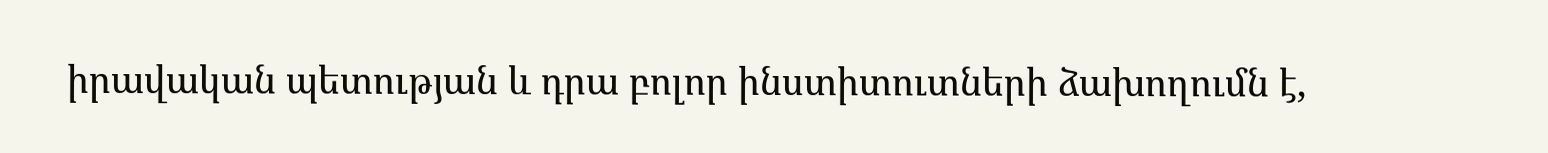իրավական պետության և դրա բոլոր ինստիտուտների ձախողումն է,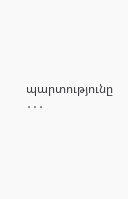պարտությունը ․․․